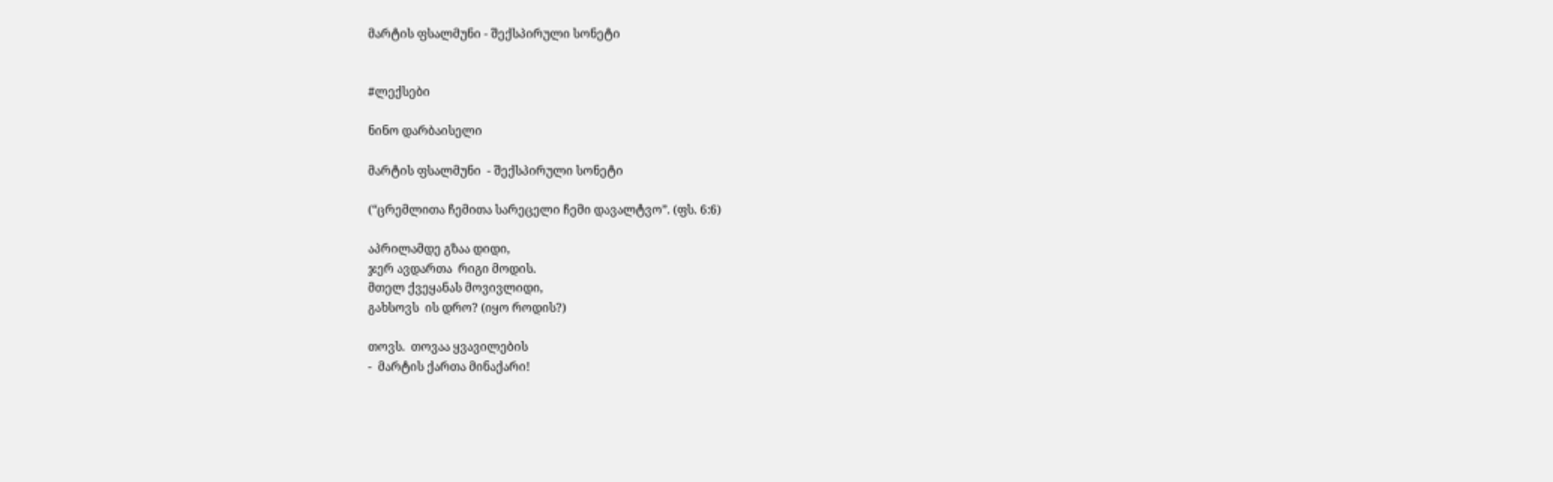მარტის ფსალმუნი - შექსპირული სონეტი


#ლექსები

ნინო დარბაისელი

მარტის ფსალმუნი  - შექსპირული სონეტი

(“ცრემლითა ჩემითა სარეცელი ჩემი დავალტვო”. (ფს. 6:6)

აპრილამდე გზაა დიდი,
ჯერ ავდართა  რიგი მოდის.
მთელ ქვეყანას მოვივლიდი,
გახსოვს  ის დრო? (იყო როდის?)

თოვს.  თოვაა ყვავილების
-  მარტის ქართა მინაქარი!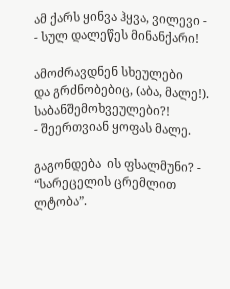ამ ქარს ყინვა ჰყვა, ვილევი -
- სულ დალეწეს მინანქარი!

ამოძრავდნენ სხეულები
და გრძნობებიც, (აბა, მალე!).
საბანშემოხვეულები?!
- შეერთვიან ყოფას მალე.

გაგონდება  ის ფსალმუნი? - “სარეცელის ცრემლით ლტობა”.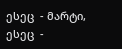ესეც  - მარტი,  ესეც  -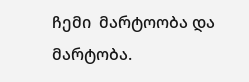ჩემი  მარტოობა და მარტობა.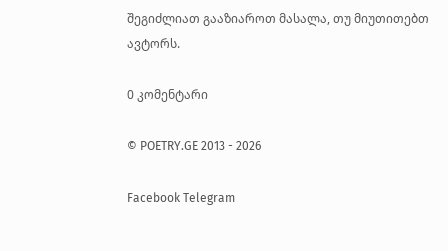შეგიძლიათ გააზიაროთ მასალა, თუ მიუთითებთ ავტორს.

0 კომენტარი

© POETRY.GE 2013 - 2026

Facebook Telegram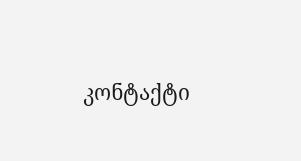კონტაქტი